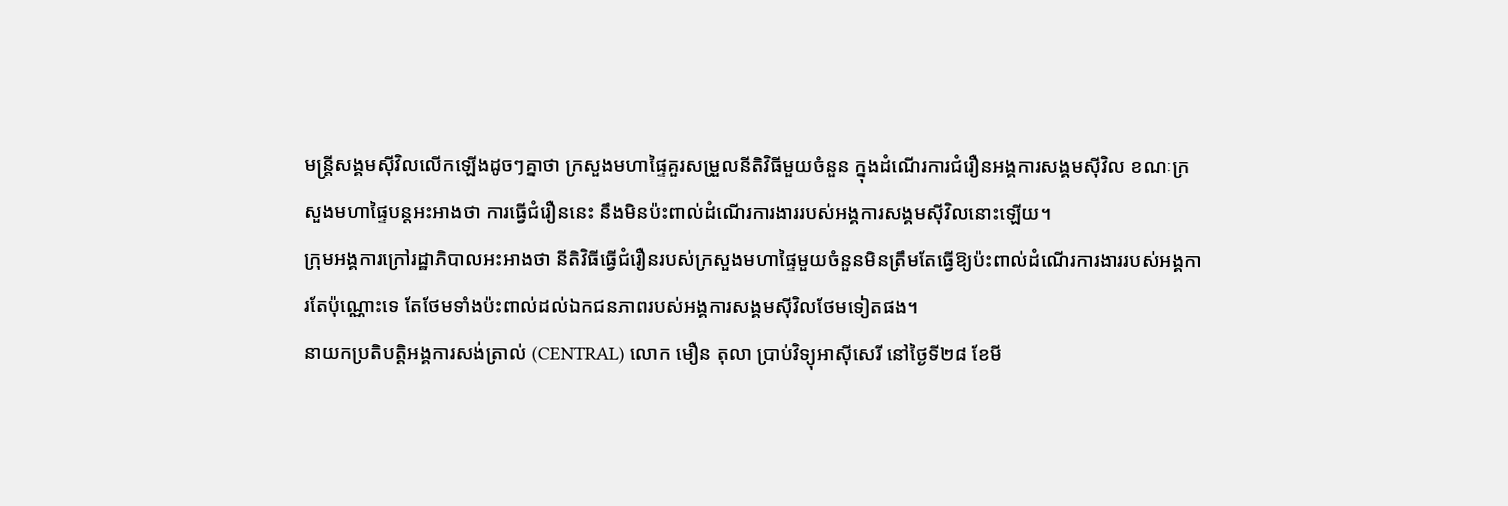មន្ត្រីសង្គមស៊ីវិលលើកឡើងដូចៗគ្នាថា ក្រសួងមហាផ្ទៃគួរសម្រួលនីតិវិធីមួយចំនួន ក្នុងដំណើរការជំរឿនអង្គការសង្គមស៊ីវិល ខណៈក្រសួងមហាផ្ទៃបន្តអះអាងថា ការធ្វើជំរឿននេះ នឹងមិនប៉ះពាល់ដំណើរការងាររបស់អង្គការសង្គមស៊ីវិលនោះឡើយ។
ក្រុមអង្គការក្រៅរដ្ឋាភិបាលអះអាងថា នីតិវិធីធ្វើជំរឿនរបស់ក្រសួងមហាផ្ទៃមួយចំនួនមិនត្រឹមតែធ្វើឱ្យប៉ះពាល់ដំណើរការងាររបស់អង្គការតែប៉ុណ្ណោះទេ តែថែមទាំងប៉ះពាល់ដល់ឯកជនភាពរបស់អង្គការសង្គមស៊ីវិលថែមទៀតផង។
នាយកប្រតិបត្តិអង្គការសង់ត្រាល់ (CENTRAL) លោក មឿន តុលា ប្រាប់វិទ្យុអាស៊ីសេរី នៅថ្ងៃទី២៨ ខែមី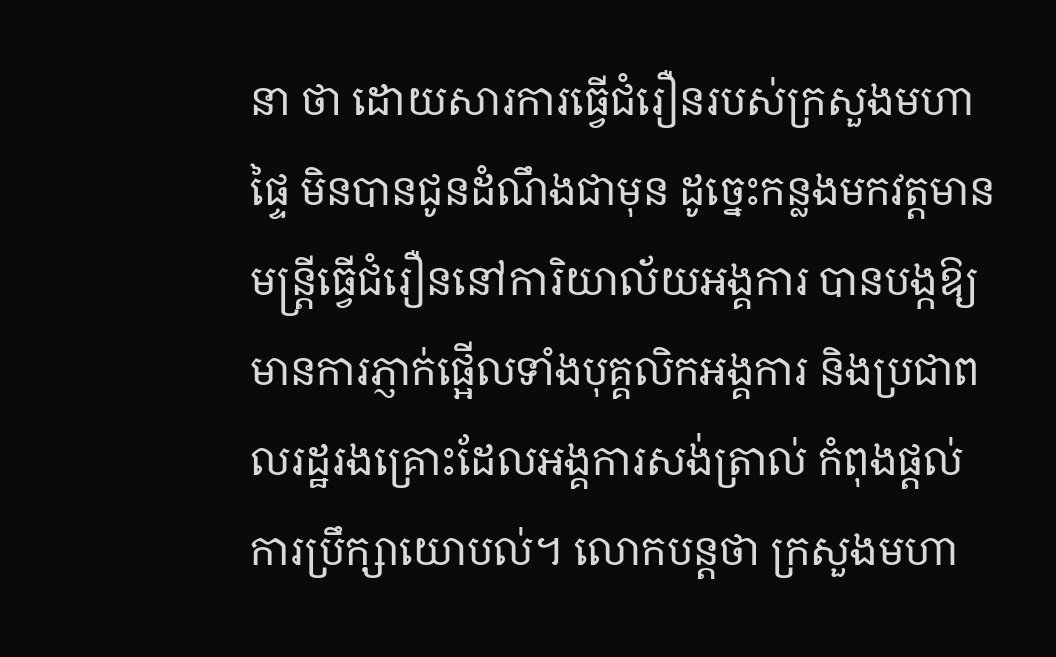នា ថា ដោយសារការធ្វើជំរឿនរបស់ក្រសួងមហាផ្ទៃ មិនបានជូនដំណឹងជាមុន ដូច្នេះកន្លងមកវត្តមានមន្ត្រីធ្វើជំរឿននៅការិយាល័យអង្គការ បានបង្កឱ្យមានការភ្ញាក់ផ្អើលទាំងបុគ្គលិកអង្គការ និងប្រជាពលរដ្ឋរងគ្រោះដែលអង្គការសង់ត្រាល់ កំពុងផ្ដល់ការប្រឹក្សាយោបល់។ លោកបន្តថា ក្រសួងមហា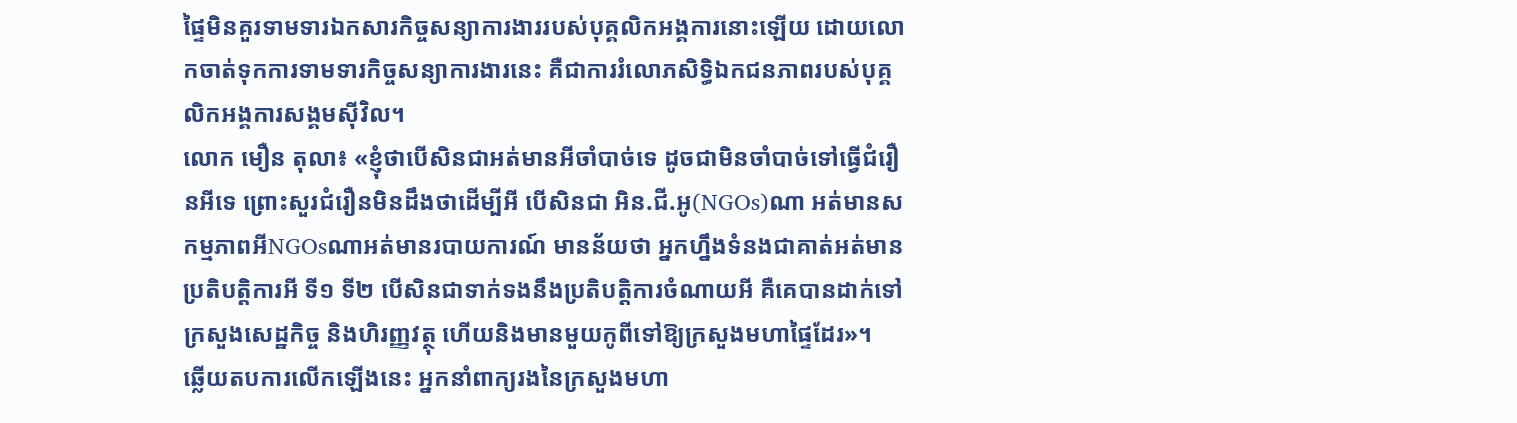ផ្ទៃមិនគួរទាមទារឯកសារកិច្ចសន្យាការងាររបស់បុគ្គលិកអង្គការនោះឡើយ ដោយលោកចាត់ទុកការទាមទារកិច្ចសន្យាការងារនេះ គឺជាការរំលោភសិទ្ធិឯកជនភាពរបស់បុគ្គលិកអង្គការសង្គមស៊ីវិល។
លោក មឿន តុលា៖ «ខ្ញុំថាបើសិនជាអត់មានអីចាំបាច់ទេ ដូចជាមិនចាំបាច់ទៅធ្វើជំរឿនអីទេ ព្រោះសួរជំរឿនមិនដឹងថាដើម្បីអី បើសិនជា អិន.ជី.អូ(NGOs)ណា អត់មានសកម្មភាពអីNGOsណាអត់មានរបាយការណ៍ មានន័យថា អ្នកហ្នឹងទំនងជាគាត់អត់មានប្រតិបត្តិការអី ទី១ ទី២ បើសិនជាទាក់ទងនឹងប្រតិបត្តិការចំណាយអី គឺគេបានដាក់ទៅក្រសួងសេដ្ឋកិច្ច និងហិរញ្ញវត្ថុ ហើយនិងមានមួយកូពីទៅឱ្យក្រសួងមហាផ្ទៃដែរ»។
ឆ្លើយតបការលើកឡើងនេះ អ្នកនាំពាក្យរងនៃក្រសួងមហា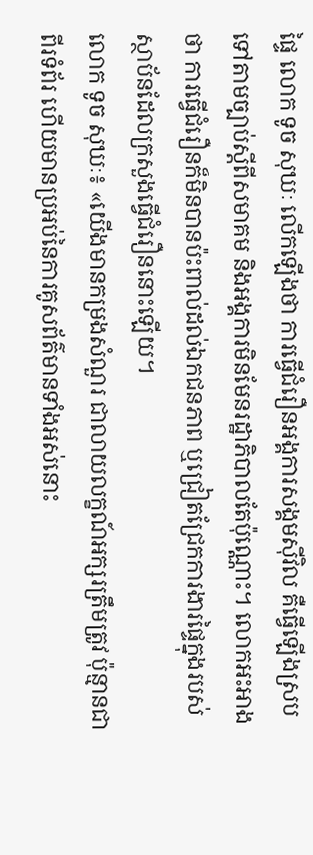ផ្ទៃ លោក ទូច សុឃៈ លើកឡើងថា ការធ្វើជំរឿនអង្គការសង្គមស៊ីវិល គឺធ្វើឡើងស្របទៅតាមច្បាប់ស្ដីពីសមាគម និងអង្គការមិនមែនរដ្ឋាភិបាលតែប៉ុណ្ណោះ។ លោកអះអាងថា ការធ្វើជំរឿនក៏មិនបានប៉ះពាល់ដល់ឯកជនភាព ឬជ្រៀតជ្រែកការងារផ្ទៃក្នុងរបស់ស្ថាប័នដែលក្រសួងធ្វើជំរឿននោះឡើយ។
លោក ទូច សុឃៈ៖ «យើងមានកម្រងសំណួរ ជាលាយលក្ខណ៍អក្សរត្រឹមត្រូវ ប៉ុន្មានជាពីរទំព័រ ហើយមានប្រអប់នៃការគូសព័ត៌មានទាំងអស់នោះ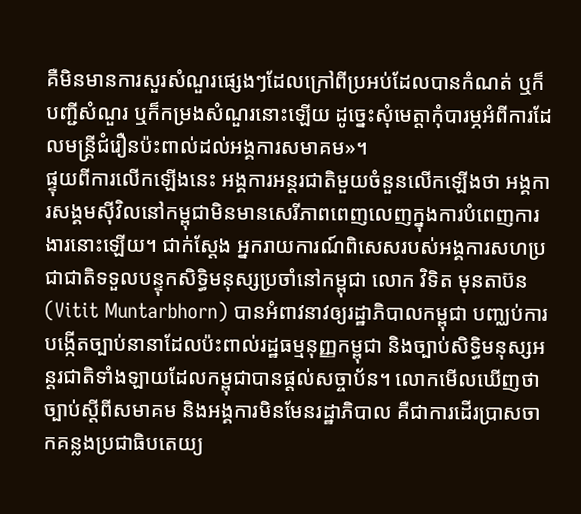គឺមិនមានការសួរសំណួរផ្សេងៗដែលក្រៅពីប្រអប់ដែលបានកំណត់ ឬក៏បញ្ជីសំណួរ ឬក៏កម្រងសំណួរនោះឡើយ ដូច្នេះសុំមេត្តាកុំបារម្ភអំពីការដែលមន្ត្រីជំរឿនប៉ះពាល់ដល់អង្គការសមាគម»។
ផ្ទុយពីការលើកឡើងនេះ អង្គការអន្តរជាតិមួយចំនួនលើកឡើងថា អង្គការសង្គមស៊ីវិលនៅកម្ពុជាមិនមានសេរីភាពពេញលេញក្នុងការបំពេញការងារនោះឡើយ។ ជាក់ស្ដែង អ្នករាយការណ៍ពិសេសរបស់អង្គការសហប្រជាជាតិទទួលបន្ទុកសិទ្ធិមនុស្សប្រចាំនៅកម្ពុជា លោក វិទិត មុនតាប៊ន (Vitit Muntarbhorn) បានអំពាវនាវឲ្យរដ្ឋាភិបាលកម្ពុជា បញ្ឈប់ការបង្កើតច្បាប់នានាដែលប៉ះពាល់រដ្ឋធម្មនុញ្ញកម្ពុជា និងច្បាប់សិទ្ធិមនុស្សអន្តរជាតិទាំងឡាយដែលកម្ពុជាបានផ្ដល់សច្ចាប័ន។ លោកមើលឃើញថា ច្បាប់ស្ដីពីសមាគម និងអង្គការមិនមែនរដ្ឋាភិបាល គឺជាការដើរប្រាសចាកគន្លងប្រជាធិបតេយ្យ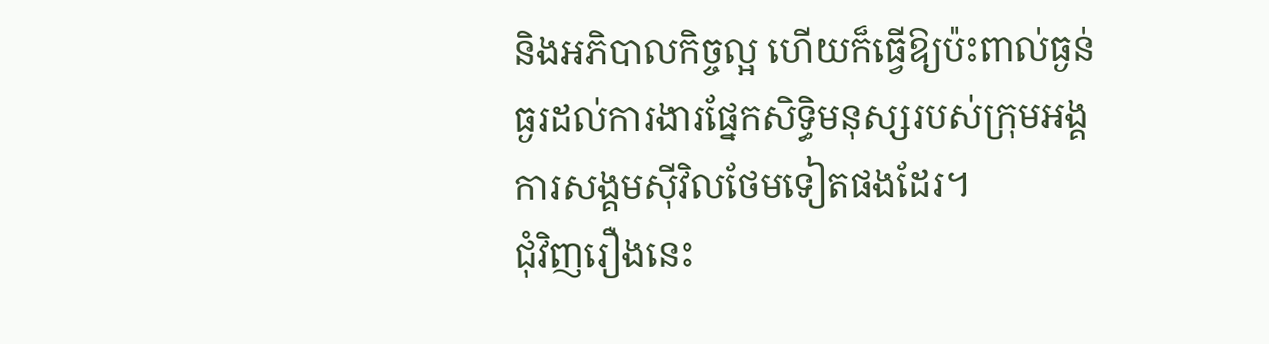និងអភិបាលកិច្ចល្អ ហើយក៏ធ្វើឱ្យប៉ះពាល់ធ្ងន់ធ្ងរដល់ការងារផ្នែកសិទ្ធិមនុស្សរបស់ក្រុមអង្គការសង្គមស៊ីវិលថែមទៀតផងដែរ។
ជុំវិញរឿងនេះ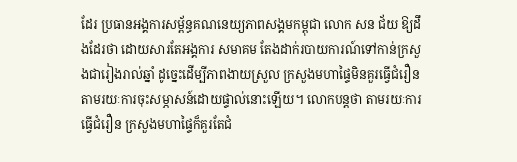ដែរ ប្រធានអង្គការសម្ព័ន្ធគណនេយ្យភាពសង្គមកម្ពុជា លោក សន ជ័យ ឱ្យដឹងដែរថា ដោយសារតែអង្គការ សមាគម តែងដាក់របាយការណ៍ទៅកាន់ក្រសួងជារៀងរាល់ឆ្នាំ ដូច្នេះដើម្បីភាពងាយស្រួល ក្រសួងមហាផ្ទៃមិនគួរធ្វើជំរឿនតាមរយៈការចុះសម្ភាសន៍ដោយផ្ទាល់នោះឡើយ។ លោកបន្តថា តាមរយៈការធ្វើជំរឿន ក្រសួងមហាផ្ទៃក៏គួរតែជំ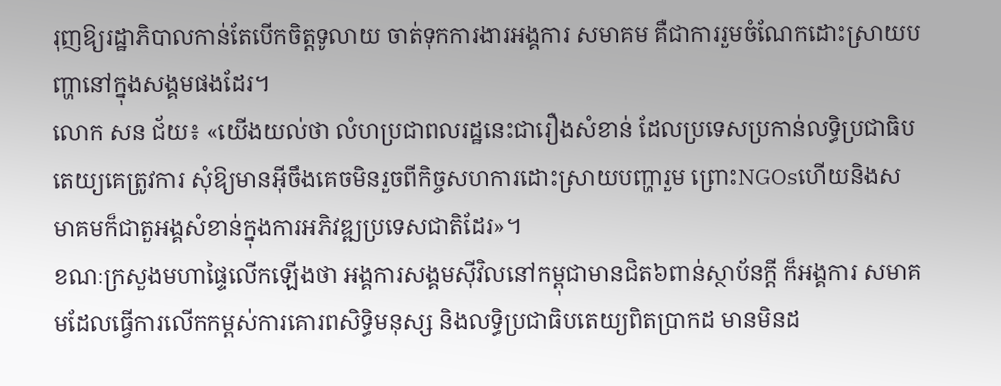រុញឱ្យរដ្ឋាភិបាលកាន់តែបើកចិត្តទូលាយ ចាត់ទុកការងារអង្គការ សមាគម គឺជាការរួមចំណែកដោះស្រាយបញ្ហានៅក្នុងសង្គមផងដែរ។
លោក សន ជ័យ៖ «យើងយល់ថា លំហប្រជាពលរដ្ឋនេះជារឿងសំខាន់ ដែលប្រទេសប្រកាន់លទ្ធិប្រជាធិបតេយ្យគេត្រូវការ សុំឱ្យមានអ៊ីចឹងគេចមិនរួចពីកិច្ចសហការដោះស្រាយបញ្ហារួម ព្រោះNGOsហើយនិងសមាគមក៏ជាតួអង្គសំខាន់ក្នុងការអភិវឌ្ឍប្រទេសជាតិដែរ»។
ខណៈក្រសួងមហាផ្ទៃលើកឡើងថា អង្គការសង្គមស៊ីវិលនៅកម្ពុជាមានជិត៦ពាន់ស្ថាប័នក្ដី ក៏អង្គការ សមាគមដែលធ្វើការលើកកម្ពស់ការគោរពសិទ្ធិមនុស្ស និងលទ្ធិប្រជាធិបតេយ្យពិតប្រាកដ មានមិនដ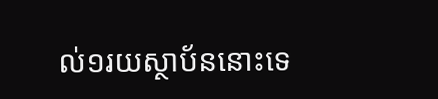ល់១រយស្ថាប័ននោះទេ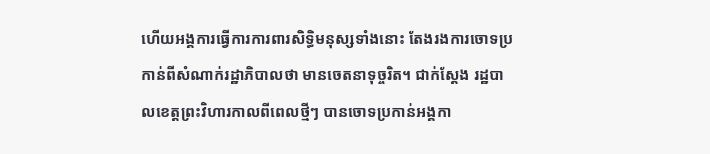ហើយអង្គការធ្វើការការពារសិទ្ធិមនុស្សទាំងនោះ តែងរងការចោទប្រកាន់ពីសំណាក់រដ្ឋាភិបាលថា មានចេតនាទុច្ចរិត។ ជាក់ស្ដែង រដ្ឋបាលខេត្តព្រះវិហារកាលពីពេលថ្មីៗ បានចោទប្រកាន់អង្គកា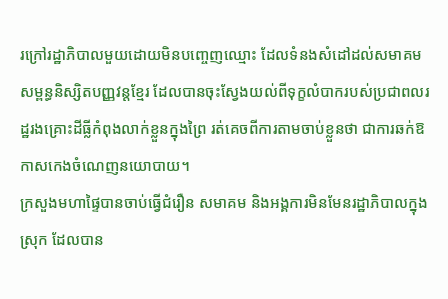រក្រៅរដ្ឋាភិបាលមួយដោយមិនបញ្ចេញឈ្មោះ ដែលទំនងសំដៅដល់សមាគមសម្ពន្ធនិស្សិតបញ្ញវន្តខ្មែរ ដែលបានចុះស្វែងយល់ពីទុក្ខលំបាករបស់ប្រជាពលរដ្ឋរងគ្រោះដីធ្លីកំពុងលាក់ខ្លួនក្នុងព្រៃ រត់គេចពីការតាមចាប់ខ្លួនថា ជាការឆក់ឱកាសកេងចំណេញនយោបាយ។
ក្រសួងមហាផ្ទៃបានចាប់ធ្វើជំរឿន សមាគម និងអង្គការមិនមែនរដ្ឋាភិបាលក្នុងស្រុក ដែលបាន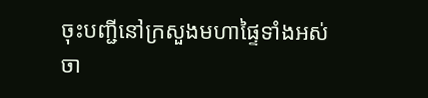ចុះបញ្ជីនៅក្រសួងមហាផ្ទៃទាំងអស់ ចា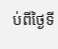ប់ពីថ្ងៃទី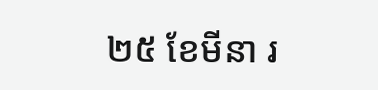២៥ ខែមីនា រ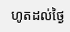ហូតដល់ថ្ងៃ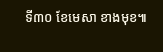ទី៣០ ខែមេសា ខាងមុខ៕